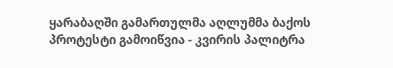ყარაბაღში გამართულმა აღლუმმა ბაქოს პროტესტი გამოიწვია - კვირის პალიტრა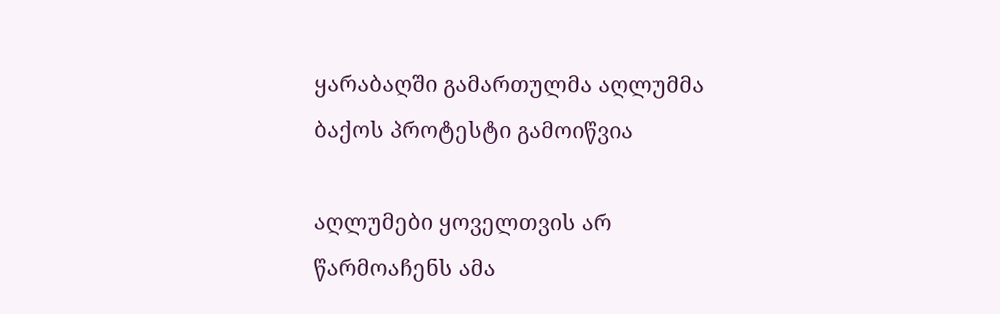ყარაბაღში გამართულმა აღლუმმა ბაქოს პროტესტი გამოიწვია

აღლუმები ყოველთვის არ წარმოაჩენს ამა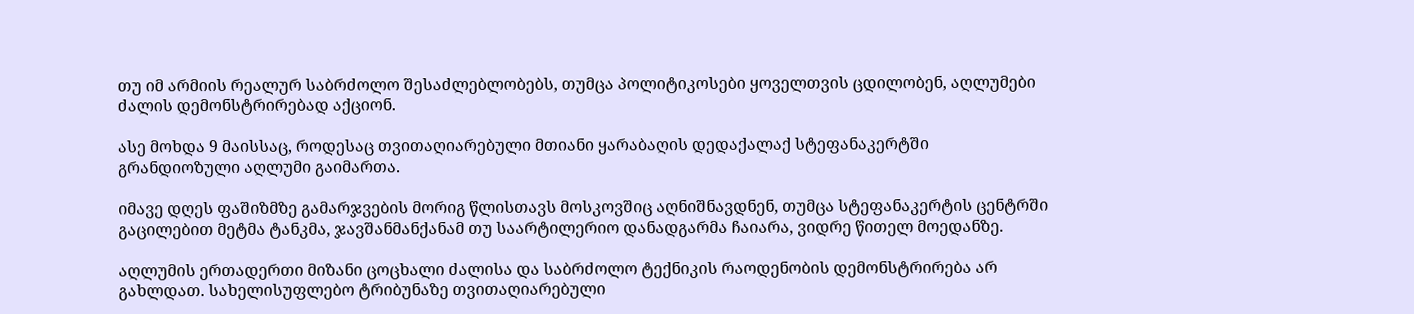თუ იმ არმიის რეალურ საბრძოლო შესაძლებლობებს, თუმცა პოლიტიკოსები ყოველთვის ცდილობენ, აღლუმები ძალის დემონსტრირებად აქციონ.

ასე მოხდა 9 მაისსაც, როდესაც თვითაღიარებული მთიანი ყარაბაღის დედაქალაქ სტეფანაკერტში გრანდიოზული აღლუმი გაიმართა.

იმავე დღეს ფაშიზმზე გამარჯვების მორიგ წლისთავს მოსკოვშიც აღნიშნავდნენ, თუმცა სტეფანაკერტის ცენტრში გაცილებით მეტმა ტანკმა, ჯავშანმანქანამ თუ საარტილერიო დანადგარმა ჩაიარა, ვიდრე წითელ მოედანზე.

აღლუმის ერთადერთი მიზანი ცოცხალი ძალისა და საბრძოლო ტექნიკის რაოდენობის დემონსტრირება არ გახლდათ. სახელისუფლებო ტრიბუნაზე თვითაღიარებული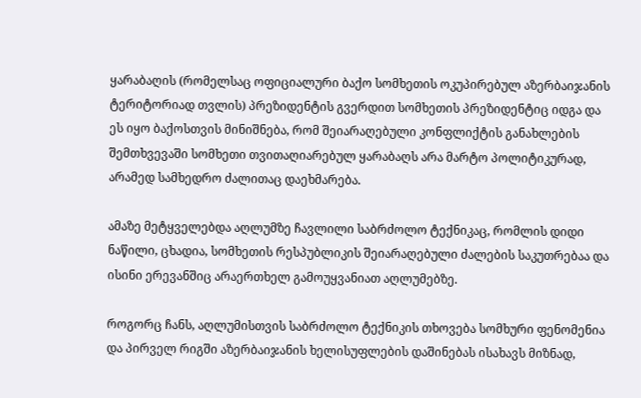ყარაბაღის (რომელსაც ოფიციალური ბაქო სომხეთის ოკუპირებულ აზერბაიჯანის ტერიტორიად თვლის) პრეზიდენტის გვერდით სომხეთის პრეზიდენტიც იდგა და ეს იყო ბაქოსთვის მინიშნება, რომ შეიარაღებული კონფლიქტის განახლების შემთხვევაში სომხეთი თვითაღიარებულ ყარაბაღს არა მარტო პოლიტიკურად, არამედ სამხედრო ძალითაც დაეხმარება.

ამაზე მეტყველებდა აღლუმზე ჩავლილი საბრძოლო ტექნიკაც, რომლის დიდი ნაწილი, ცხადია, სომხეთის რესპუბლიკის შეიარაღებული ძალების საკუთრებაა და ისინი ერევანშიც არაერთხელ გამოუყვანიათ აღლუმებზე.

როგორც ჩანს, აღლუმისთვის საბრძოლო ტექნიკის თხოვება სომხური ფენომენია და პირველ რიგში აზერბაიჯანის ხელისუფლების დაშინებას ისახავს მიზნად,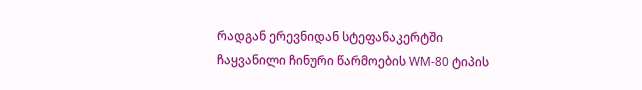რადგან ერევნიდან სტეფანაკერტში ჩაყვანილი ჩინური წარმოების WM-80 ტიპის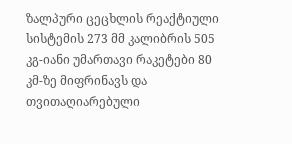ზალპური ცეცხლის რეაქტიული სისტემის 273 მმ კალიბრის 505 კგ-იანი უმართავი რაკეტები 80 კმ-ზე მიფრინავს და თვითაღიარებული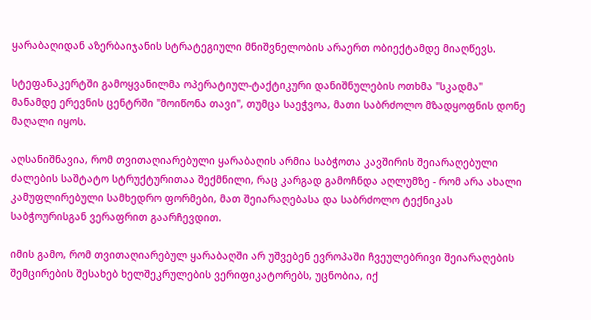ყარაბაღიდან აზერბაიჯანის სტრატეგიული მნიშვნელობის არაერთ ობიექტამდე მიაღწევს.

სტეფანაკერტში გამოყვანილმა ოპერატიულ-ტაქტიკური დანიშნულების ოთხმა "სკადმა" მანამდე ერევნის ცენტრში "მოიწონა თავი", თუმცა საეჭვოა, მათი საბრძოლო მზადყოფნის დონე მაღალი იყოს.

აღსანიშნავია, რომ თვითაღიარებული ყარაბაღის არმია საბჭოთა კავშირის შეიარაღებული ძალების საშტატო სტრუქტურითაა შექმნილი, რაც კარგად გამოჩნდა აღლუმზე - რომ არა ახალი კამუფლირებული სამხედრო ფორმები, მათ შეიარაღებასა და საბრძოლო ტექნიკას საბჭოურისგან ვერაფრით გაარჩევდით.

იმის გამო, რომ თვითაღიარებულ ყარაბაღში არ უშვებენ ევროპაში ჩვეულებრივი შეიარაღების შემცირების შესახებ ხელშეკრულების ვერიფიკატორებს, უცნობია, იქ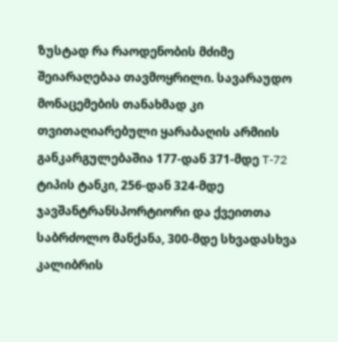ზუსტად რა რაოდენობის მძიმე შეიარაღებაა თავმოყრილი. სავარაუდო მონაცემების თანახმად კი თვითაღიარებული ყარაბაღის არმიის განკარგულებაშია 177-დან 371-მდე T-72 ტიპის ტანკი, 256-დან 324-მდე ჯავშანტრანსპორტიორი და ქვეითთა საბრძოლო მანქანა, 300-მდე სხვადასხვა კალიბრის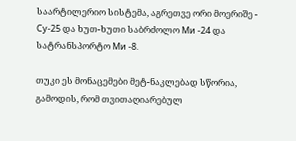საარტილერიო სისტემა, აგრეთვე ორი მოერიშე - Су-25 და ხუთ-ხუთი საბრძოლო Ми -24 და სატრანსპორტო Ми -8.

თუკი ეს მონაცემები მეტ-ნაკლებად სწორია, გამოდის, რომ თვითაღიარებულ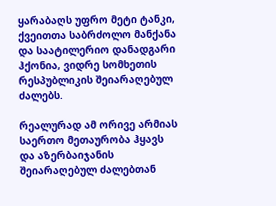ყარაბაღს უფრო მეტი ტანკი, ქვეითთა საბრძოლო მანქანა და საატილერიო დანადგარი ჰქონია, ვიდრე სომხეთის რესპუბლიკის შეიარაღებულ ძალებს.

რეალურად ამ ორივე არმიას საერთო მეთაურობა ჰყავს და აზერბაიჯანის შეიარაღებულ ძალებთან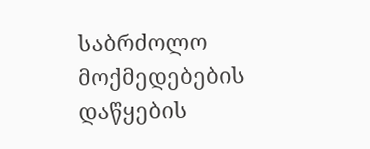საბრძოლო მოქმედებების დაწყების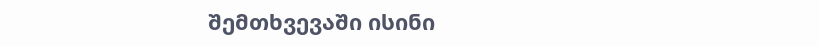შემთხვევაში ისინი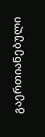გაერთიანებული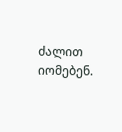ძალით იომებენ.